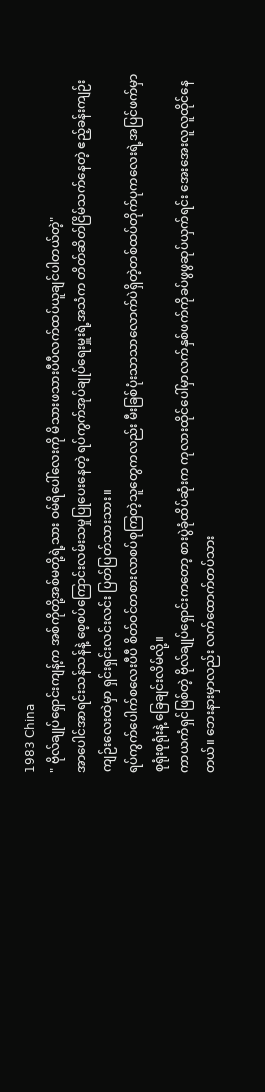𝟣𝟫𝟪𝟥 𝖢𝗁𝗂𝗇𝖺
" ဗိုလ်ချုပ်ရှောင်းကျန့်က အစ်ကိုတို့အစ်မတို့ရဲ့သား ဝမ်ရိပေါ်လေးကို မိသားဖသားပီပီလက်ထပ်ယူချင်ပါတယ်တဲ့"
အာပေါင်အာရင်းသန်သန်နဲ့ စေ့စပ်ကြောင်းလမ်းသမှုပြုပေးနေတဲ့ ရပ်ကွက်အုပ်ချုပ်ရေးမှူးရဲ့အသံက တိတ်ဆိတ်ငြိမ်သက်နေတဲ့ ဧည့်ခန်းကျဉ်းကျဉ်းလေးထဲမှာ ရှင်းရှင်းလင်းလင်း ပြတ်ပြတ်သားသား။
ရပ်ကွက်ပေါက်စလေးပီပီ စိတ်ဝင်တစားလာစပ်စုကြတဲ့သူတွေကလည်း မီးခြစ်ပုံးသာသာလောက်ပဲရှိတဲ့တစ်ထပ်တိုက်ပုကလေးရဲ့အပြင်ဖက်မှာ စုရုံးစုရုံးနဲ့ ခြေချင်းလိမ်လို့။
ကာယကံရှင်ဖြစ်တဲ့ ဗိုလ်ချုပ်ရှောင်းကတော့ စားပွဲခုံထိပ်ဆုံးက ကုလားထိုင်ပေါ်မှာလက်နှစ်ဖက်ကိုခပ်ဖွဖွဆုပ်ယှက်ရင်း အေးအေးလူလူထိုင်နေတယ်။ ဘေးနားမှာလည်း လက်ထောက်တပ်သား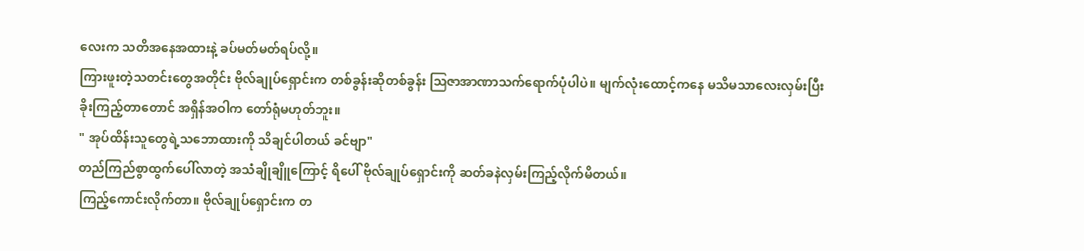လေးက သတိအနေအထားနဲ့ ခပ်မတ်မတ်ရပ်လို့။
ကြားဖူးတဲ့သတင်းတွေအတိုင်း ဗိုလ်ချုပ်ရှောင်းက တစ်ခွန်းဆိုတစ်ခွန်း ဩဇာအာဏာသက်ရောက်ပုံပါပဲ။ မျက်လုံးထောင့်ကနေ မသိမသာလေးလှမ်းပြီးခိုးကြည့်တာတောင် အရှိန်အဝါက တော်ရုံမဟုတ်ဘူး။
" အုပ်ထိန်းသူတွေရဲ့သဘောထားကို သိချင်ပါတယ် ခင်ဗျာ"
တည်ကြည်စွာထွက်ပေါ်လာတဲ့ အသံချိုချိူကြောင့် ရိပေါ် ဗိုလ်ချုပ်ရှောင်းကို ဆတ်ခနဲလှမ်းကြည့်လိုက်မိတယ်။
ကြည့်ကောင်းလိုက်တာ။ ဗိုလ်ချုပ်ရှောင်းက တ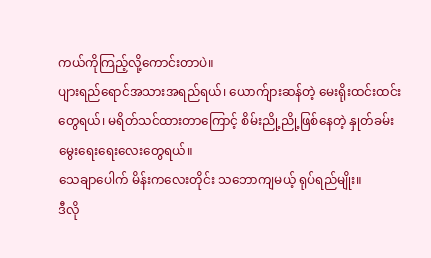ကယ်ကိုကြည့်လို့ကောင်းတာပဲ။
ပျားရည်ရောင်အသားအရည်ရယ်၊ ယောက်ျားဆန်တဲ့ မေးရိုးထင်းထင်းတွေရယ်၊ မရိတ်သင်ထားတာကြောင့် စိမ်းညို့ညို့ဖြစ်နေတဲ့ နှုတ်ခမ်းမွေးရေးရေးလေးတွေရယ်။
သေချာပေါက် မိန်းကလေးတိုင်း သဘောကျမယ့် ရုပ်ရည်မျိုး။
ဒီလို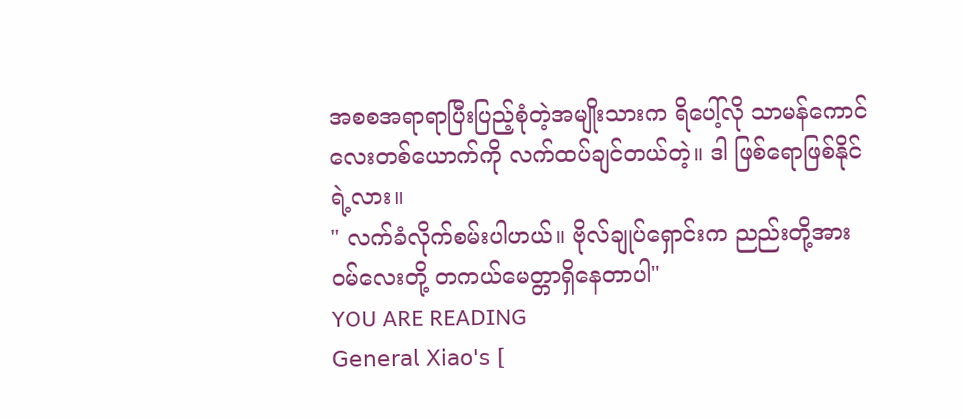အစစအရာရာပြီးပြည့်စုံတဲ့အမျိုးသားက ရိပေါ့်လို သာမန်ကောင်လေးတစ်ယောက်ကို လက်ထပ်ချင်တယ်တဲ့။ ဒါ ဖြစ်ရောဖြစ်နိုင်ရဲ့လား။
" လက်ခံလိုက်စမ်းပါဟယ်။ ဗိုလ်ချုပ်ရှောင်းက ညည်းတို့အားဝမ်လေးတို့ တကယ်မေတ္တာရှိနေတာပါ"
YOU ARE READING
𝖦𝖾𝗇𝖾𝗋𝖺𝗅 𝖷𝗂𝖺𝗈'𝗌 [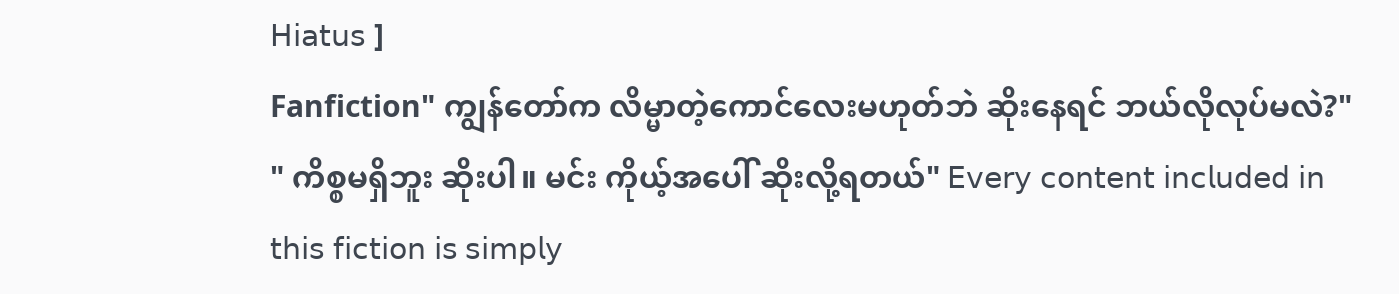𝖧𝗂𝖺𝗍𝗎𝗌 ]
Fanfiction" ကျွန်တော်က လိမ္မာတဲ့ကောင်လေးမဟုတ်ဘဲ ဆိုးနေရင် ဘယ်လိုလုပ်မလဲ?" " ကိစ္စမရှိဘူး ဆိုးပါ။ မင်း ကိုယ့်အပေါ် ဆိုးလို့ရတယ်" 𝖤𝗏𝖾𝗋𝗒 𝖼𝗈𝗇𝗍𝖾𝗇𝗍 𝗂𝗇𝖼𝗅𝗎𝖽𝖾𝖽 𝗂𝗇 𝗍𝗁𝗂𝗌 𝖿𝗂𝖼𝗍𝗂𝗈𝗇 𝗂𝗌 𝗌𝗂𝗆𝗉𝗅𝗒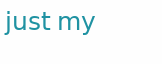𝗃𝗎𝗌𝗍 𝗆𝗒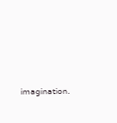𝗂𝗆𝖺𝗀𝗂𝗇𝖺𝗍𝗂𝗈𝗇.